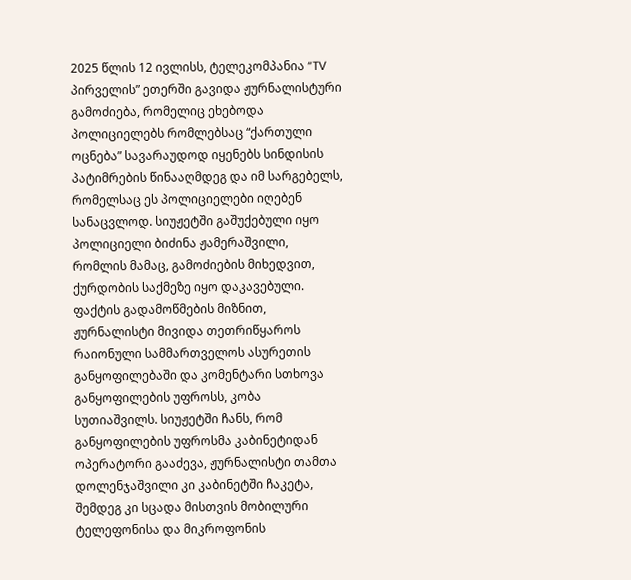2025 წლის 12 ივლისს, ტელეკომპანია “TV პირველის” ეთერში გავიდა ჟურნალისტური გამოძიება, რომელიც ეხებოდა პოლიციელებს რომლებსაც “ქართული ოცნება” სავარაუდოდ იყენებს სინდისის პატიმრების წინააღმდეგ და იმ სარგებელს, რომელსაც ეს პოლიციელები იღებენ სანაცვლოდ. სიუჟეტში გაშუქებული იყო პოლიციელი ბიძინა ჟამერაშვილი, რომლის მამაც, გამოძიების მიხედვით, ქურდობის საქმეზე იყო დაკავებული.
ფაქტის გადამოწმების მიზნით, ჟურნალისტი მივიდა თეთრიწყაროს რაიონული სამმართველოს ასურეთის განყოფილებაში და კომენტარი სთხოვა განყოფილების უფროსს, კობა სუთიაშვილს. სიუჟეტში ჩანს, რომ განყოფილების უფროსმა კაბინეტიდან ოპერატორი გააძევა, ჟურნალისტი თამთა დოლენჯაშვილი კი კაბინეტში ჩაკეტა, შემდეგ კი სცადა მისთვის მობილური ტელეფონისა და მიკროფონის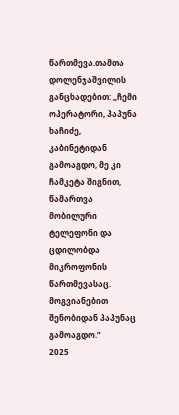წართმევა.თამთა დოლენჯაშვილის განცხადებით: „ჩემი ოპერატორი, პაპუნა ხაჩიძე, კაბინეტიდან გამოაგდო, მე კი ჩამკეტა შიგნით, წამართვა მობილური ტელეფონი და ცდილობდა მიკროფონის წართმევასაც. მოგვიანებით შენობიდან პაპუნაც გამოაგდო.”
2025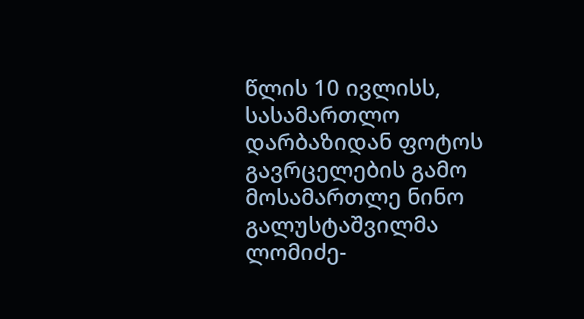წლის 10 ივლისს, სასამართლო დარბაზიდან ფოტოს გავრცელების გამო მოსამართლე ნინო გალუსტაშვილმა ლომიძე-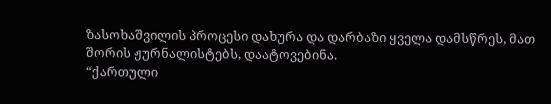ზასოხაშვილის პროცესი დახურა და დარბაზი ყველა დამსწრეს, მათ შორის ჟურნალისტებს, დაატოვებინა.
“ქართული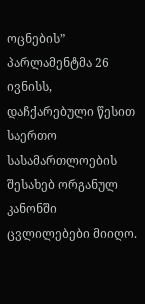ოცნების” პარლამენტმა 26 ივნისს, დაჩქარებული წესით საერთო სასამართლოების შესახებ ორგანულ კანონში ცვლილებები მიიღო.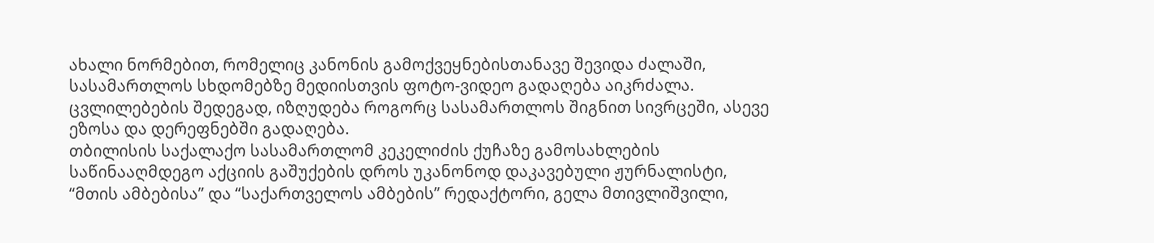ახალი ნორმებით, რომელიც კანონის გამოქვეყნებისთანავე შევიდა ძალაში, სასამართლოს სხდომებზე მედიისთვის ფოტო-ვიდეო გადაღება აიკრძალა. ცვლილებების შედეგად, იზღუდება როგორც სასამართლოს შიგნით სივრცეში, ასევე ეზოსა და დერეფნებში გადაღება.
თბილისის საქალაქო სასამართლომ კეკელიძის ქუჩაზე გამოსახლების საწინააღმდეგო აქციის გაშუქების დროს უკანონოდ დაკავებული ჟურნალისტი, “მთის ამბებისა” და “საქართველოს ამბების” რედაქტორი, გელა მთივლიშვილი,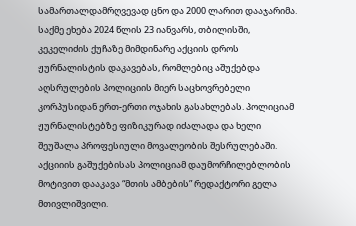სამართალდამრღვევად ცნო და 2000 ლარით დააჯარიმა. საქმე ეხება 2024 წლის 23 იანვარს, თბილისში, კეკელიძის ქუჩაზე მიმდინარე აქციის დროს ჟურნალისტის დაკავებას, რომლებიც აშუქებდა აღსრულების პოლიციის მიერ საცხოვრებელი კორპუსიდან ერთ-ერთი ოჯახის გასახლებას. პოლიციამ ჟურნალისტებზე ფიზიკურად იძალადა და ხელი შეუშალა პროფესიული მოვალეობის შესრულებაში.
აქციიის გაშუქებისას პოლიციამ დაუმორჩილებლობის მოტივით დააკავა “მთის ამბების” რედაქტორი გელა მთივლიშვილი.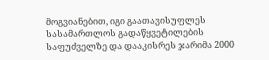მოგვიანებით, იგი გაათავისუფლეს სასამართლოს გადაწყვეტილების საფუძველზე და დააკისრეს ჯარიმა 2000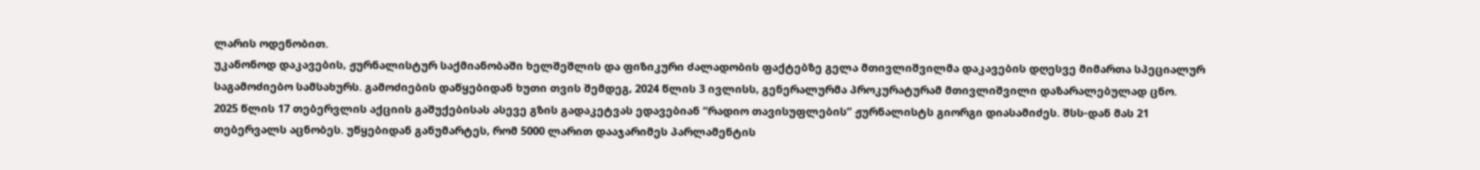ლარის ოდენობით.
უკანონოდ დაკავების, ჟურნალისტურ საქმიანობაში ხელშეშლის და ფიზიკური ძალადობის ფაქტებზე გელა მთივლიშვილმა დაკავების დღესვე მიმართა სპეციალურ საგამოძიებო სამსახურს. გამოძიების დაწყებიდან ხუთი თვის შემდეგ, 2024 წლის 3 ივლისს, გენერალურმა პროკურატურამ მთივლიშვილი დაზარალებულად ცნო.
2025 წლის 17 თებერვლის აქციის გაშუქებისას ასევე გზის გადაკეტვას ედავებიან “რადიო თავისუფლების” ჟურნალისტს გიორგი დიასამიძეს. შსს-დან მას 21 თებერვალს აცნობეს. უწყებიდან განუმარტეს, რომ 5000 ლარით დააჯარიმეს პარლამენტის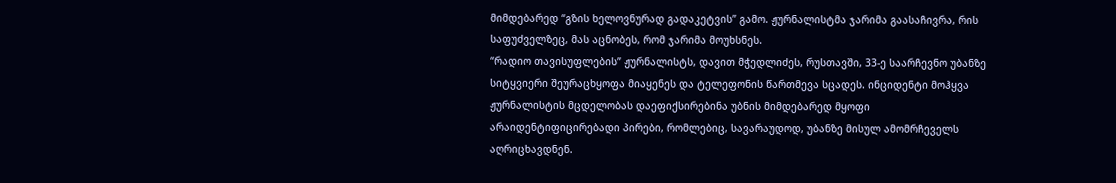მიმდებარედ “გზის ხელოვნურად გადაკეტვის” გამო. ჟურნალისტმა ჯარიმა გაასაჩივრა, რის საფუძველზეც, მას აცნობეს, რომ ჯარიმა მოუხსნეს.
“რადიო თავისუფლების” ჟურნალისტს, დავით მჭედლიძეს, რუსთავში, 33-ე საარჩევნო უბანზე სიტყვიერი შეურაცხყოფა მიაყენეს და ტელეფონის წართმევა სცადეს. ინციდენტი მოჰყვა ჟურნალისტის მცდელობას დაეფიქსირებინა უბნის მიმდებარედ მყოფი არაიდენტიფიცირებადი პირები, რომლებიც, სავარაუდოდ, უბანზე მისულ ამომრჩეველს აღრიცხავდნენ.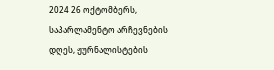2024 26 ოქტომბერს, საპარლამენტო არჩევნების დღეს, ჟურნალისტების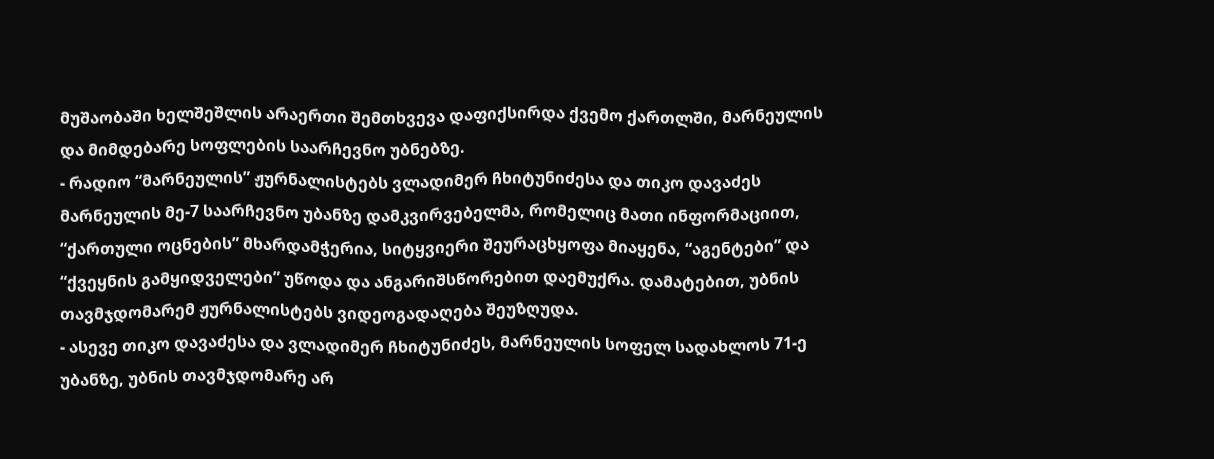მუშაობაში ხელშეშლის არაერთი შემთხვევა დაფიქსირდა ქვემო ქართლში, მარნეულის და მიმდებარე სოფლების საარჩევნო უბნებზე.
- რადიო “მარნეულის” ჟურნალისტებს ვლადიმერ ჩხიტუნიძესა და თიკო დავაძეს მარნეულის მე-7 საარჩევნო უბანზე დამკვირვებელმა, რომელიც მათი ინფორმაციით, “ქართული ოცნების” მხარდამჭერია, სიტყვიერი შეურაცხყოფა მიაყენა, “აგენტები” და “ქვეყნის გამყიდველები” უწოდა და ანგარიშსწორებით დაემუქრა. დამატებით, უბნის თავმჯდომარემ ჟურნალისტებს ვიდეოგადაღება შეუზღუდა.
- ასევე თიკო დავაძესა და ვლადიმერ ჩხიტუნიძეს, მარნეულის სოფელ სადახლოს 71-ე უბანზე, უბნის თავმჯდომარე არ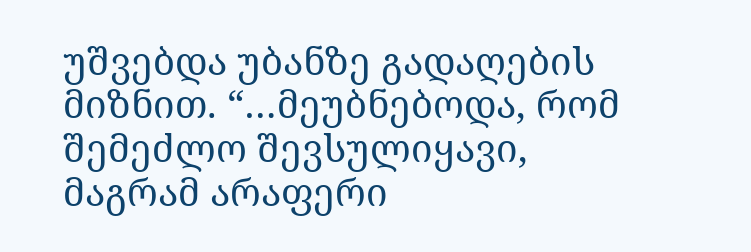უშვებდა უბანზე გადაღების მიზნით. “…მეუბნებოდა, რომ შემეძლო შევსულიყავი, მაგრამ არაფერი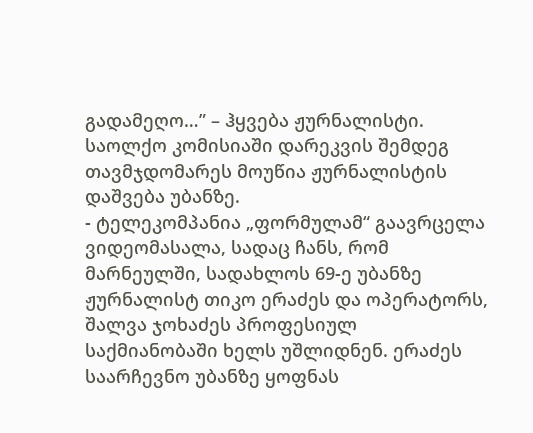გადამეღო…” – ჰყვება ჟურნალისტი. საოლქო კომისიაში დარეკვის შემდეგ თავმჯდომარეს მოუწია ჟურნალისტის დაშვება უბანზე.
- ტელეკომპანია „ფორმულამ“ გაავრცელა ვიდეომასალა, სადაც ჩანს, რომ მარნეულში, სადახლოს 69-ე უბანზე ჟურნალისტ თიკო ერაძეს და ოპერატორს, შალვა ჯოხაძეს პროფესიულ საქმიანობაში ხელს უშლიდნენ. ერაძეს საარჩევნო უბანზე ყოფნას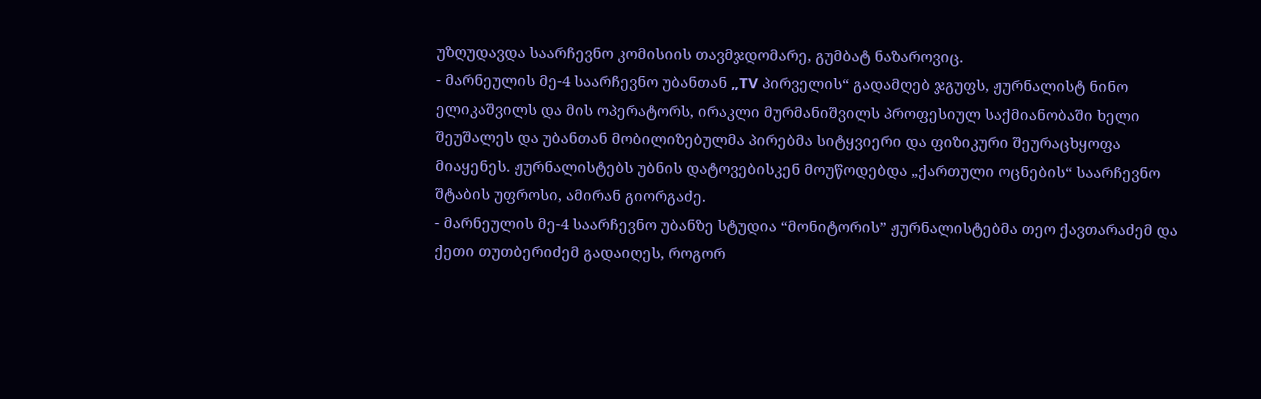უზღუდავდა საარჩევნო კომისიის თავმჯდომარე, გუმბატ ნაზაროვიც.
- მარნეულის მე-4 საარჩევნო უბანთან „TV პირველის“ გადამღებ ჯგუფს, ჟურნალისტ ნინო ელიკაშვილს და მის ოპერატორს, ირაკლი მურმანიშვილს პროფესიულ საქმიანობაში ხელი შეუშალეს და უბანთან მობილიზებულმა პირებმა სიტყვიერი და ფიზიკური შეურაცხყოფა მიაყენეს. ჟურნალისტებს უბნის დატოვებისკენ მოუწოდებდა „ქართული ოცნების“ საარჩევნო შტაბის უფროსი, ამირან გიორგაძე.
- მარნეულის მე-4 საარჩევნო უბანზე სტუდია “მონიტორის” ჟურნალისტებმა თეო ქავთარაძემ და ქეთი თუთბერიძემ გადაიღეს, როგორ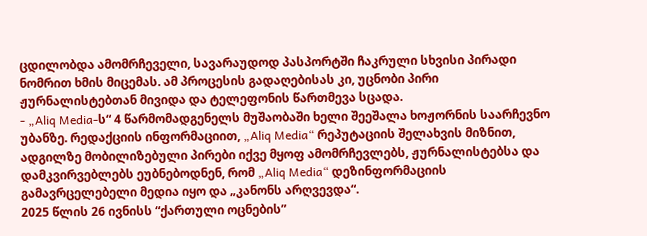ცდილობდა ამომრჩეველი, სავარაუდოდ პასპორტში ჩაკრული სხვისი პირადი ნომრით ხმის მიცემას. ამ პროცესის გადაღებისას კი, უცნობი პირი ჟურნალისტებთან მივიდა და ტელეფონის წართმევა სცადა.
- „Aliq Media-ს“ 4 წარმომადგენელს მუშაობაში ხელი შეეშალა ხოჟორნის საარჩევნო უბანზე. რედაქციის ინფორმაციით, „Aliq Media“ რეპუტაციის შელახვის მიზნით, ადგილზე მობილიზებული პირები იქვე მყოფ ამომრჩევლებს, ჟურნალისტებსა და დამკვირვებლებს ეუბნებოდნენ, რომ „Aliq Media“ დეზინფორმაციის გამავრცელებელი მედია იყო და „კანონს არღვევდა“.
2025 წლის 26 ივნისს “ქართული ოცნების”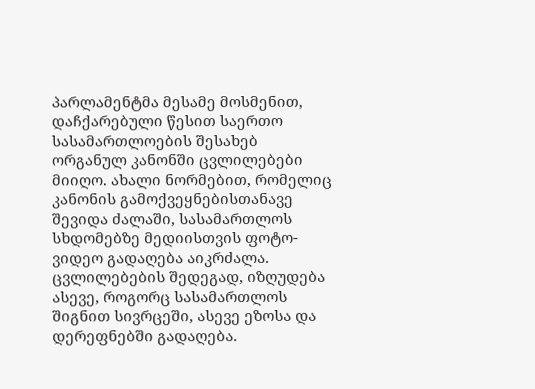პარლამენტმა მესამე მოსმენით, დაჩქარებული წესით საერთო სასამართლოების შესახებ ორგანულ კანონში ცვლილებები მიიღო. ახალი ნორმებით, რომელიც კანონის გამოქვეყნებისთანავე შევიდა ძალაში, სასამართლოს სხდომებზე მედიისთვის ფოტო-ვიდეო გადაღება აიკრძალა. ცვლილებების შედეგად, იზღუდება ასევე, როგორც სასამართლოს შიგნით სივრცეში, ასევე ეზოსა და დერეფნებში გადაღება.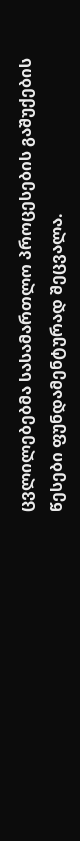ცვლილებებმა სასამართლო პროცესების გაშუქების წესები ფუნდამენტურად შეცვალა.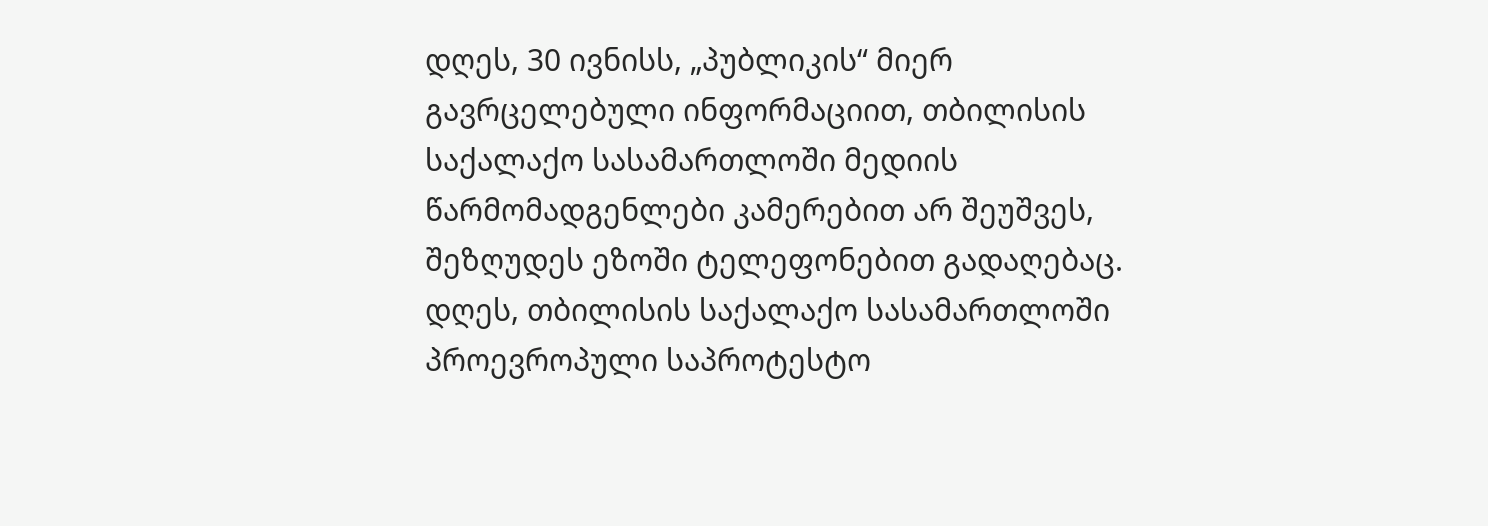დღეს, 30 ივნისს, „პუბლიკის“ მიერ გავრცელებული ინფორმაციით, თბილისის საქალაქო სასამართლოში მედიის წარმომადგენლები კამერებით არ შეუშვეს, შეზღუდეს ეზოში ტელეფონებით გადაღებაც.
დღეს, თბილისის საქალაქო სასამართლოში პროევროპული საპროტესტო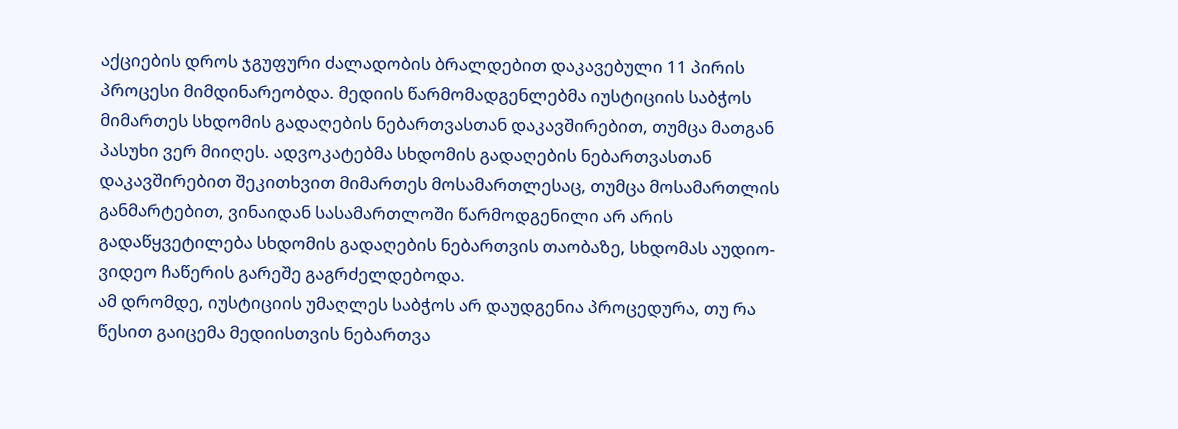აქციების დროს ჯგუფური ძალადობის ბრალდებით დაკავებული 11 პირის პროცესი მიმდინარეობდა. მედიის წარმომადგენლებმა იუსტიციის საბჭოს მიმართეს სხდომის გადაღების ნებართვასთან დაკავშირებით, თუმცა მათგან პასუხი ვერ მიიღეს. ადვოკატებმა სხდომის გადაღების ნებართვასთან დაკავშირებით შეკითხვით მიმართეს მოსამართლესაც, თუმცა მოსამართლის განმარტებით, ვინაიდან სასამართლოში წარმოდგენილი არ არის გადაწყვეტილება სხდომის გადაღების ნებართვის თაობაზე, სხდომას აუდიო-ვიდეო ჩაწერის გარეშე გაგრძელდებოდა.
ამ დრომდე, იუსტიციის უმაღლეს საბჭოს არ დაუდგენია პროცედურა, თუ რა წესით გაიცემა მედიისთვის ნებართვა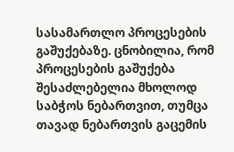სასამართლო პროცესების გაშუქებაზე. ცნობილია, რომ პროცესების გაშუქება შესაძლებელია მხოლოდ საბჭოს ნებართვით, თუმცა თავად ნებართვის გაცემის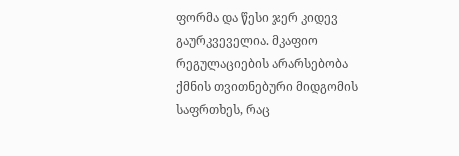ფორმა და წესი ჯერ კიდევ გაურკვეველია. მკაფიო რეგულაციების არარსებობა ქმნის თვითნებური მიდგომის საფრთხეს, რაც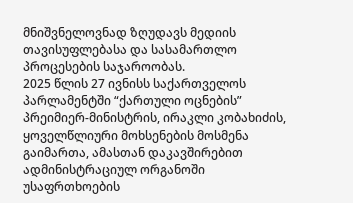მნიშვნელოვნად ზღუდავს მედიის თავისუფლებასა და სასამართლო პროცესების საჯაროობას.
2025 წლის 27 ივნისს საქართველოს პარლამენტში “ქართული ოცნების” პრეიმიერ-მინისტრის, ირაკლი კობახიძის, ყოველწლიური მოხსენების მოსმენა გაიმართა, ამასთან დაკავშირებით ადმინისტრაციულ ორგანოში უსაფრთხოების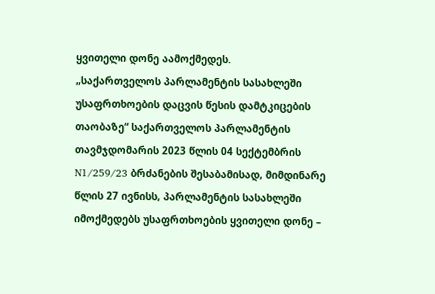ყვითელი დონე აამოქმედეს.
„საქართველოს პარლამენტის სასახლეში უსაფრთხოების დაცვის წესის დამტკიცების თაობაზე“ საქართველოს პარლამენტის თავმჯდომარის 2023 წლის 04 სექტემბრის N1/259/23 ბრძანების შესაბამისად, მიმდინარე წლის 27 ივნისს, პარლამენტის სასახლეში იმოქმედებს უსაფრთხოების ყვითელი დონე –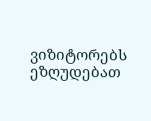ვიზიტორებს ეზღუდებათ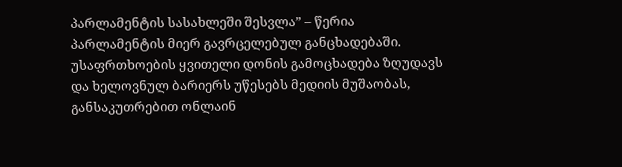პარლამენტის სასახლეში შესვლა” – წერია პარლამენტის მიერ გავრცელებულ განცხადებაში.
უსაფრთხოების ყვითელი დონის გამოცხადება ზღუდავს და ხელოვნულ ბარიერს უწესებს მედიის მუშაობას, განსაკუთრებით ონლაინ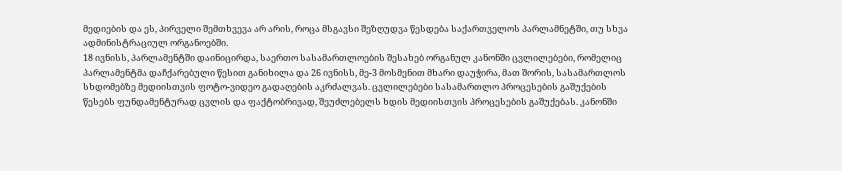მედიების და ეს, პირველი შემთხვევა არ არის, როცა მსგავსი შეზღუდვა წესდება საქართველოს პარლამნეტში, თუ სხვა ადმინისტრაციულ ორგანოებში.
18 ივნისს, პარლამენტში დაინიცირდა, საერთო სასამართლოების შესახებ ორგანულ კანონში ცვლილებები, რომელიც პარლამენტმა დაჩქარებული წესით განიხილა და 26 ივნისს, მე-3 მოსმენით მხარი დაუჭირა, მათ შორის, სასამართლოს სხდომებზე მედიისთვის ფოტო-ვიდეო გადაღების აკრძალვას. ცვლილებები სასამართლო პროცესების გაშუქების წესებს ფუნდამენტურად ცვლის და ფაქტობრივად, შეუძლებელს ხდის მედიისთვის პროცესების გაშუქებას. კანონში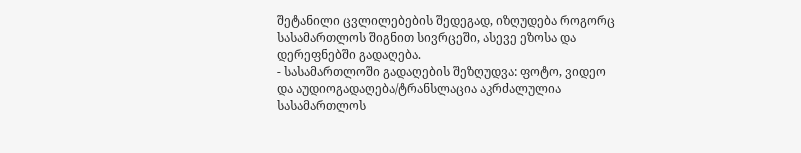შეტანილი ცვლილებების შედეგად, იზღუდება როგორც სასამართლოს შიგნით სივრცეში, ასევე ეზოსა და დერეფნებში გადაღება.
- სასამართლოში გადაღების შეზღუდვა: ფოტო, ვიდეო და აუდიოგადაღება/ტრანსლაცია აკრძალულია სასამართლოს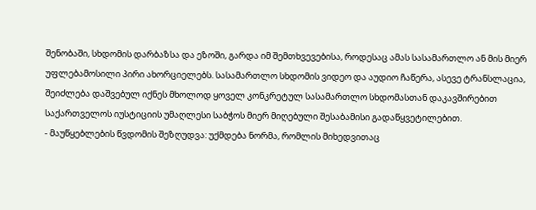შენობაში, სხდომის დარბაზსა და ეზოში, გარდა იმ შემთხვევებისა, როდესაც ამას სასამართლო ან მის მიერ უფლებამოსილი პირი ახორციელებს. სასამართლო სხდომის ვიდეო და აუდიო ჩაწერა, ასევე ტრანსლაცია, შეიძლება დაშვებულ იქნეს მხოლოდ ყოველ კონკრეტულ სასამართლო სხდომასთან დაკავშირებით საქართველოს იუსტიციის უმაღლესი საბჭოს მიერ მიღებული შესაბამისი გადაწყვეტილებით.
- მაუწყებლების წვდომის შეზღუდვა: უქმდება ნორმა, რომლის მიხედვითაც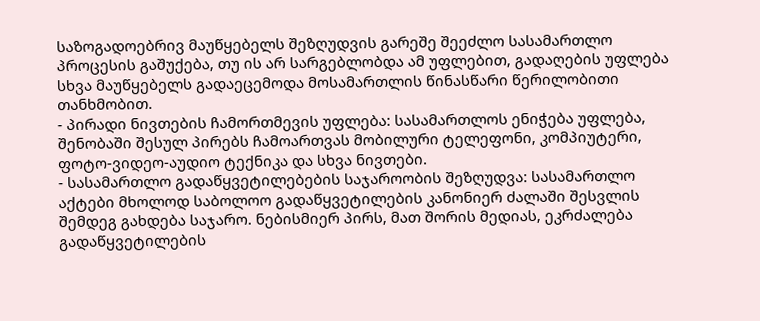საზოგადოებრივ მაუწყებელს შეზღუდვის გარეშე შეეძლო სასამართლო პროცესის გაშუქება, თუ ის არ სარგებლობდა ამ უფლებით, გადაღების უფლება სხვა მაუწყებელს გადაეცემოდა მოსამართლის წინასწარი წერილობითი თანხმობით.
- პირადი ნივთების ჩამორთმევის უფლება: სასამართლოს ენიჭება უფლება, შენობაში შესულ პირებს ჩამოართვას მობილური ტელეფონი, კომპიუტერი, ფოტო-ვიდეო-აუდიო ტექნიკა და სხვა ნივთები.
- სასამართლო გადაწყვეტილებების საჯაროობის შეზღუდვა: სასამართლო აქტები მხოლოდ საბოლოო გადაწყვეტილების კანონიერ ძალაში შესვლის შემდეგ გახდება საჯარო. ნებისმიერ პირს, მათ შორის მედიას, ეკრძალება გადაწყვეტილების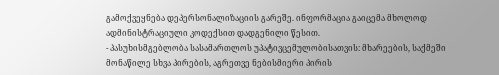გამოქვეყნება დეპერსონალიზაციის გარეშე. ინფორმაცია გაიცემა მხოლოდ ადმინისტრაციული კოდექსით დადგენილი წესით.
- პასუხისმგებლობა სასამართლოს უპატივცემულობისათვის: მხარეების, საქმეში მონაწილე სხვა პირების, აგრეთვე ნებისმიერი პირის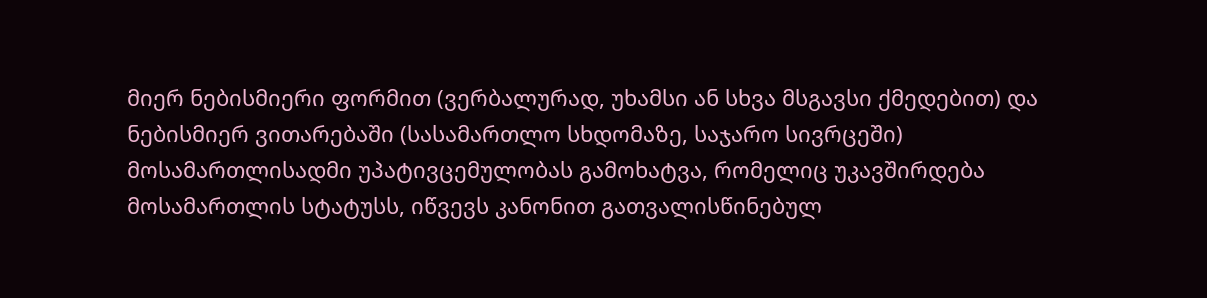მიერ ნებისმიერი ფორმით (ვერბალურად, უხამსი ან სხვა მსგავსი ქმედებით) და ნებისმიერ ვითარებაში (სასამართლო სხდომაზე, საჯარო სივრცეში) მოსამართლისადმი უპატივცემულობას გამოხატვა, რომელიც უკავშირდება მოსამართლის სტატუსს, იწვევს კანონით გათვალისწინებულ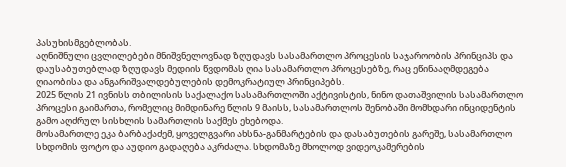პასუხისმგებლობას.
აღნიშნული ცვლილებები მნიშვნელოვნად ზღუდავს სასამართლო პროცესის საჯაროობის პრინციპს და დაუსაბუთებლად ზღუდავს მედიის წვდომას ღია სასამართლო პროცესებზე, რაც ეწინააღმდეგება ღიაობისა და ანგარიშვალდებულების დემოკრატიულ პრინციპებს.
2025 წლის 21 ივნისს თბილისის საქალაქო სასამართლოში აქტივისტის, ნინო დათაშვილის სასამართლო პროცესი გაიმართა, რომელიც მიმდინარე წლის 9 მაისს, სასამართლოს შენობაში მომხდარი ინციდენტის გამო აღძრულ სისხლის სამართლის საქმეს ეხებოდა.
მოსამართლე ეკა ბარბაქაძემ, ყოველგვარი ახსნა-განმარტების და დასაბუთების გარეშე, სასამართლო სხდომის ფოტო და აუდიო გადაღება აკრძალა. სხდომაზე მხოლოდ ვიდეოკამერების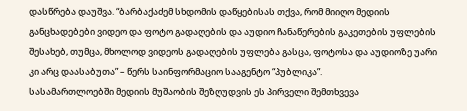დასწრება დაუშვა. “ბარბაქაძემ სხდომის დაწყებისას თქვა, რომ მიიღო მედიის განცხადებები ვიდეო და ფოტო გადაღების და აუდიო ჩანაწერების გაკეთების უფლების შესახებ, თუმცა, მხოლოდ ვიდეოს გადაღების უფლება გასცა, ფოტოსა და აუდიოზე უარი კი არც დაასაბუთა” – წერს საინფორმაციო სააგენტო “პუბლიკა”.
სასამართლოებში მედიის მუშაობის შეზღუდვის ეს პირველი შემთხვევა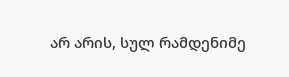არ არის, სულ რამდენიმე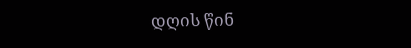დღის წინ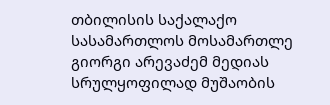თბილისის საქალაქო სასამართლოს მოსამართლე გიორგი არევაძემ მედიას სრულყოფილად მუშაობის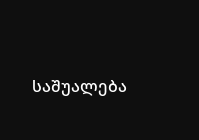საშუალება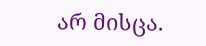არ მისცა.